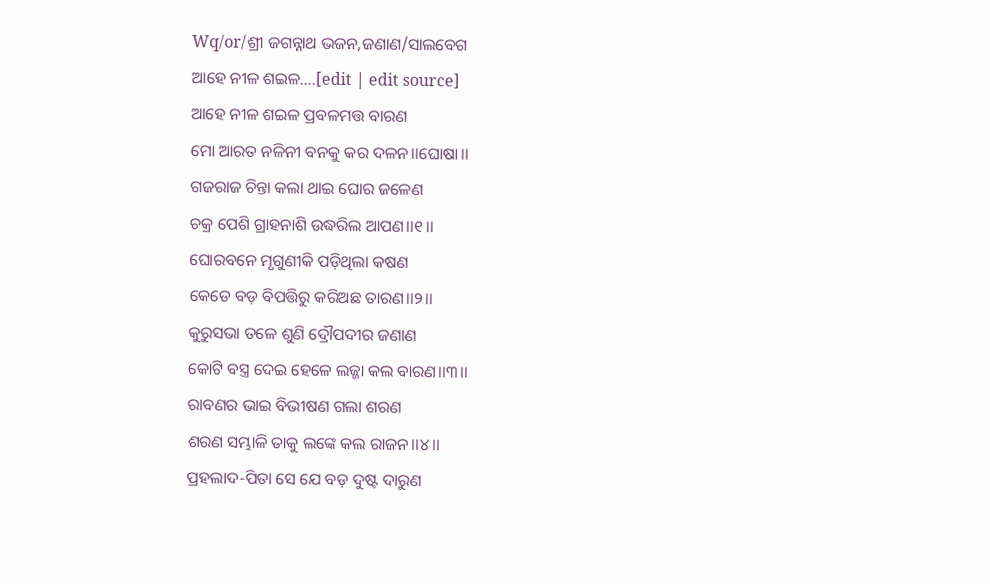Wq/or/ଶ୍ରୀ ଜଗନ୍ନାଥ ଭଜନ,ଜଣାଣ/ସାଲବେଗ
ଆହେ ନୀଳ ଶଇଳ....[edit | edit source]
ଆହେ ନୀଳ ଶଇଳ ପ୍ରବଳମତ୍ତ ବାରଣ
ମୋ ଆରତ ନଳିନୀ ବନକୁ କର ଦଳନ।।ଘୋଷା।।
ଗଜରାଜ ଚିନ୍ତା କଲା ଥାଇ ଘୋର ଜଳେଣ
ଚକ୍ର ପେଶି ଗ୍ରାହନାଶି ଉଦ୍ଧରିଲ ଆପଣ।।୧।।
ଘୋରବନେ ମୃଗୁଣୀକି ପଡ଼ିଥିଲା କଷଣ
କେଡେ ବଡ଼ ବିପତ୍ତିରୁ କରିଅଛ ତାରଣ।।୨।।
କୁରୁସଭା ତଳେ ଶୁଣି ଦ୍ରୌପଦୀର ଜଣାଣ
କୋଟି ବସ୍ତ୍ର ଦେଇ ହେଳେ ଲଜ୍ଜା କଲ ବାରଣ।।୩।।
ରାବଣର ଭାଇ ବିଭୀଷଣ ଗଲା ଶରଣ
ଶରଣ ସମ୍ଭାଳି ତାକୁ ଲଙ୍କେ କଲ ରାଜନ।।୪।।
ପ୍ରହଲାଦ-ପିତା ସେ ଯେ ବଡ଼ ଦୁଷ୍ଟ ଦାରୁଣ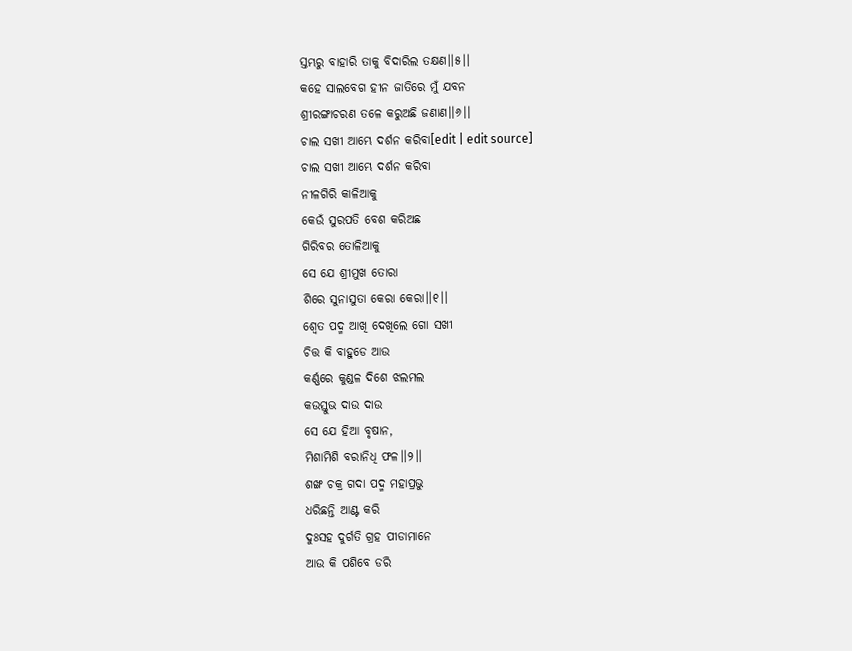ସ୍ତମ୍ଭରୁ ବାହାରି ତାକୁ ବିଦାରିଲ ତକ୍ଷଣ।।୫।।
କହେ ସାଲବେଗ ହୀନ ଜାତିରେ ମୁଁ ଯବନ
ଶ୍ରୀରଙ୍ଗାଚରଣ ତଳେ କରୁଅଛି ଜଣାଣ।।୬।।
ଚାଲ ସଖୀ ଆମ୍ଭେ ଦର୍ଶନ କରିବା[edit | edit source]
ଚାଲ ସଖୀ ଆମ୍ଭେ ଦର୍ଶନ କରିବା
ନୀଳଗିରି କାଳିଆକୁ
କେଉଁ ସୁରପତି ବେଶ କରିଅଛ
ଗିରିବର ତୋଳିଆକୁ
ସେ ଯେ ଶ୍ରୀମୁଖ ତୋରା
ଶିରେ ସୁନାସୁତା କେରା କେରା।।୧।।
ଶ୍ଵେତ ପଦ୍ମ ଆଖି ଦେଖିଲେ ଗୋ ସଖୀ
ଚିତ୍ତ କି ବାହୁଡେ ଆଉ
କର୍ଣ୍ଣରେ କୁଣ୍ଡଳ ଦିଶେ ଝଲମଲ
କଉସ୍ତୁଭ ଦାଉ ଦାଉ
ସେ ଯେ ହିଆ ବୃଷାନ,
ମିଶାମିଶି ବରାନିଧି ଫଳ।।୨।।
ଶଙ୍ଖ ଚକ୍ର ଗଦା ପଦ୍ମ ମହାପ୍ରଭୁ
ଧରିଛନ୍ତି ଆଣ୍ଟ କରି
ଦୁଃସହ ଦୁର୍ଗତି ଗ୍ରହ ପୀଡାମାନେ
ଆଉ କି ପଶିବେ ଡରି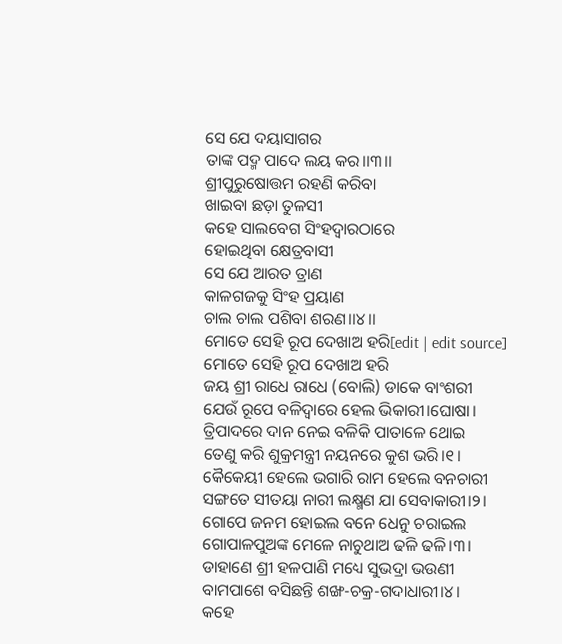ସେ ଯେ ଦୟାସାଗର
ତାଙ୍କ ପଦ୍ମ ପାଦେ ଲୟ କର।।୩।।
ଶ୍ରୀପୁରୁଷୋତ୍ତମ ରହଣି କରିବା
ଖାଇବା ଛଡ଼ା ତୁଳସୀ
କହେ ସାଲବେଗ ସିଂହଦ୍ଵାରଠାରେ
ହୋଇଥିବା କ୍ଷେତ୍ରବାସୀ
ସେ ଯେ ଆରତ ତ୍ରାଣ
କାଳଗଜକୁ ସିଂହ ପ୍ରୟାଣ
ଚାଲ ଚାଲ ପଶିବା ଶରଣ।।୪।।
ମୋତେ ସେହି ରୂପ ଦେଖାଅ ହରି[edit | edit source]
ମୋତେ ସେହି ରୂପ ଦେଖାଅ ହରି
ଜୟ ଶ୍ରୀ ରାଧେ ରାଧେ (ବୋଲି) ଡାକେ ବାଂଶରୀ
ଯେଉଁ ରୂପେ ବଳିଦ୍ୱାରେ ହେଲ ଭିକାରୀ।ଘୋଷା।
ତ୍ରିପାଦରେ ଦାନ ନେଇ ବଳିକି ପାତାଳେ ଥୋଇ
ତେଣୁ କରି ଶୁକ୍ରମନ୍ତ୍ରୀ ନୟନରେ କୁଶ ଭରି।୧।
କୈକେୟୀ ହେଲେ ଭଗାରି ରାମ ହେଲେ ବନଚାରୀ
ସଙ୍ଗତେ ସୀତୟା ନାରୀ ଲକ୍ଷ୍ମଣ ଯା ସେବାକାରୀ।୨।
ଗୋପେ ଜନମ ହୋଇଲ ବନେ ଧେନୁ ଚରାଇଲ
ଗୋପାଳପୁଅଙ୍କ ମେଳେ ନାଚୁଥାଅ ଢଳି ଢଳି।୩।
ଡାହାଣେ ଶ୍ରୀ ହଳପାଣି ମଧ୍ୟେ ସୁଭଦ୍ରା ଭଉଣୀ
ବାମପାଶେ ବସିଛନ୍ତି ଶଙ୍ଖ-ଚକ୍ର-ଗଦାଧାରୀ।୪।
କହେ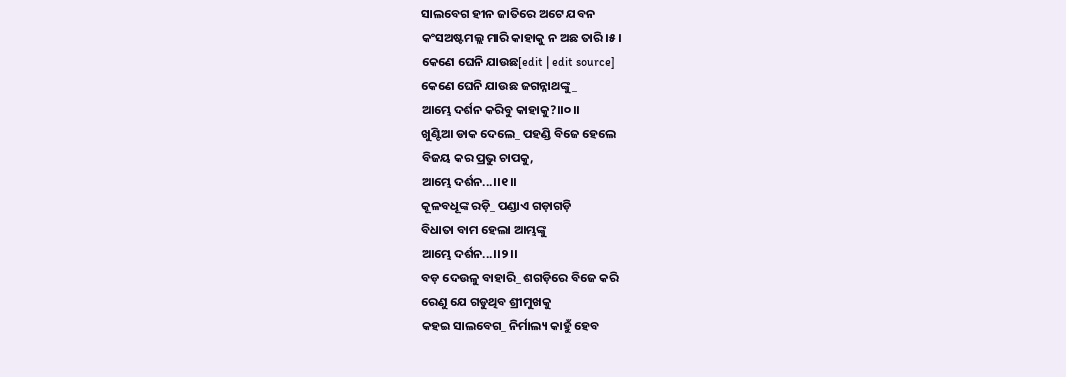ସାଲବେଗ ହୀନ ଜାତିରେ ଅଟେ ଯବନ
କଂସଅଷ୍ଟମଲ୍ଲ ମାରି କାହାକୁ ନ ଅଛ ତାରି।୫।
କେଣେ ଘେନି ଯାଉଛ[edit | edit source]
କେଣେ ଘେନି ଯାଉଛ ଜଗନ୍ନାଥଙ୍କୁ_
ଆମ୍ଭେ ଦର୍ଶନ କରିବୁ କାହାକୁ?।।୦।।
ଖୁଣ୍ଟିଆ ଡାକ ଦେଲେ_ ପହଣ୍ଡି ବିଜେ ହେଲେ
ବିଜୟ କର ପ୍ରଭୁ ଚାପକୁ,
ଆମ୍ଭେ ଦର୍ଶନ...।।୧।।
କୂଳବଧୂଙ୍କ ରଡ଼ି_ ପଣ୍ଡାଏ ଗଡ଼ାଗଡ଼ି
ବିଧାତା ବାମ ହେଲା ଆମ୍ଭଙ୍କୁ
ଆମ୍ଭେ ଦର୍ଶନ...।।୨।।
ବଡ଼ ଦେଉଳୁ ବାହାରି_ ଶଗଡ଼ିରେ ବିଜେ କରି
ରେଣୁ ଯେ ଗଡୁଥିବ ଶ୍ରୀମୁଖକୁ
କହଇ ସାଲବେଗ_ ନିର୍ମାଲ୍ୟ କାହୁଁ ହେବ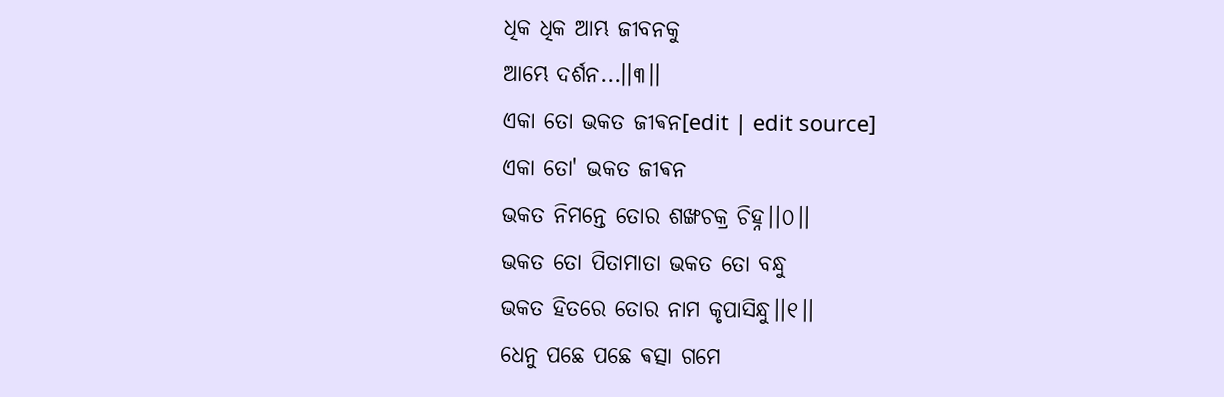ଧିକ ଧିକ ଆମ୍ଭ ଜୀବନକୁ
ଆମ୍ଭେ ଦର୍ଶନ...।।୩।।
ଏକା ତୋ ଭକତ ଜୀଵନ[edit | edit source]
ଏକା ତୋ' ଭକତ ଜୀଵନ
ଭକତ ନିମନ୍ତେ ତୋର ଶଙ୍ଖଚକ୍ର ଚିହ୍ନ।।୦।।
ଭକତ ତୋ ପିତାମାତା ଭକତ ତୋ ବନ୍ଧୁ
ଭକତ ହିତରେ ତୋର ନାମ କୃପାସିନ୍ଧୁ।।୧।।
ଧେନୁ ପଛେ ପଛେ ଵତ୍ସା ଗମେ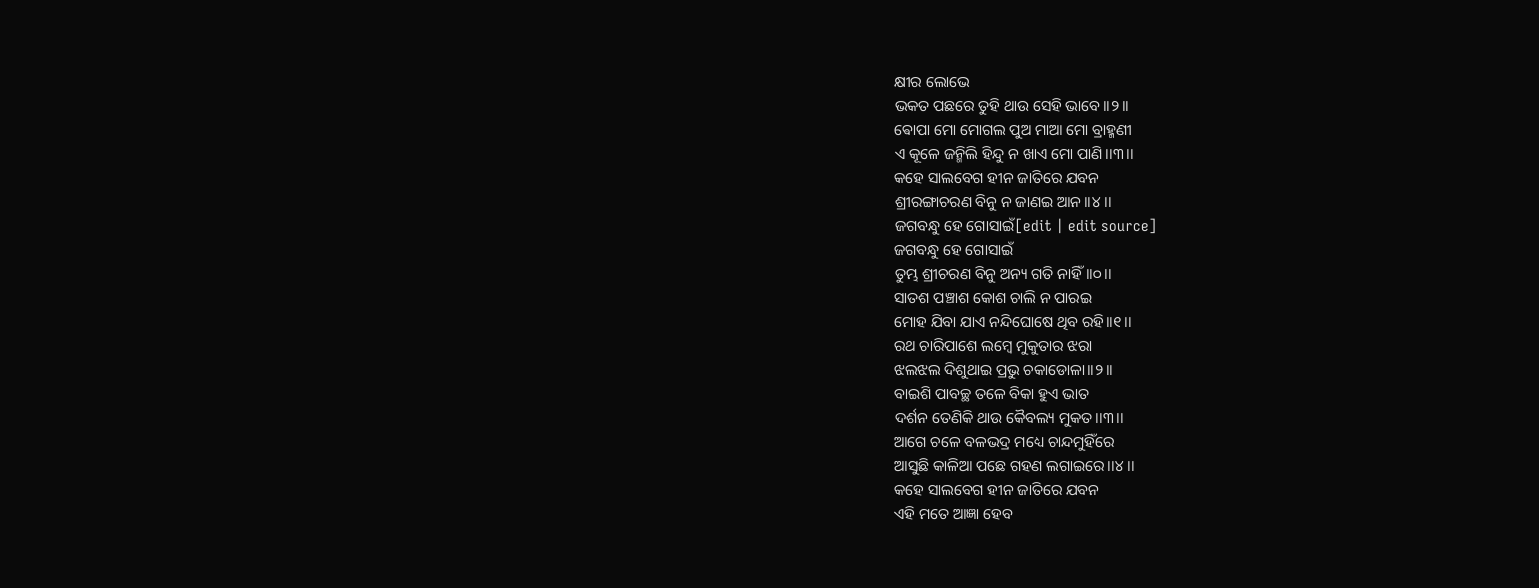କ୍ଷୀର ଲୋଭେ
ଭକତ ପଛରେ ତୁହି ଥାଉ ସେହି ଭାବେ।।୨।।
ଵୋପା ମୋ ମୋଗଲ ପୁଅ ମାଆ ମୋ ବ୍ରାହ୍ମଣୀ
ଏ କୂଳେ ଜନ୍ମିଲି ହିନ୍ଦୁ ନ ଖାଏ ମୋ ପାଣି।।୩।।
କହେ ସାଲବେଗ ହୀନ ଜାତିରେ ଯବନ
ଶ୍ରୀରଙ୍ଗାଚରଣ ବିନୁ ନ ଜାଣଇ ଆନ।।୪।।
ଜଗବନ୍ଧୁ ହେ ଗୋସାଇଁ[edit | edit source]
ଜଗବନ୍ଧୁ ହେ ଗୋସାଇଁ
ତୁମ୍ଭ ଶ୍ରୀଚରଣ ବିନୁ ଅନ୍ୟ ଗତି ନାହିଁ।।୦।।
ସାତଶ ପଞ୍ଚାଶ କୋଶ ଚାଲି ନ ପାରଇ
ମୋହ ଯିବା ଯାଏ ନନ୍ଦିଘୋଷେ ଥିବ ରହି।।୧।।
ରଥ ଚାରିପାଶେ ଲମ୍ବେ ମୁକୁତାର ଝରା
ଝଲଝଲ ଦିଶୁଥାଇ ପ୍ରଭୁ ଚକାଡୋଳା।।୨।।
ବାଇଶି ପାବଚ୍ଛ ତଳେ ବିକା ହୁଏ ଭାତ
ଦର୍ଶନ ତେଣିକି ଥାଉ କୈବଲ୍ୟ ମୁକତ।।୩।।
ଆଗେ ଚଳେ ବଳଭଦ୍ର ମଧ୍ୟେ ଚାନ୍ଦମୁହିଁରେ
ଆସୁଛି କାଳିଆ ପଛେ ଗହଣ ଲଗାଇରେ।।୪।।
କହେ ସାଲବେଗ ହୀନ ଜାତିରେ ଯବନ
ଏହି ମତେ ଆଜ୍ଞା ହେବ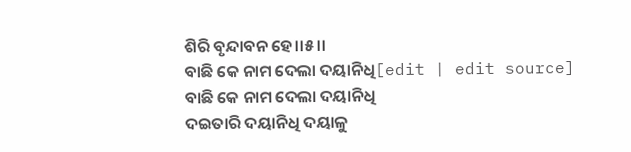ଶିରି ବୃନ୍ଦାବନ ହେ।।୫।।
ବାଛି କେ ନାମ ଦେଲା ଦୟାନିଧି[edit | edit source]
ବାଛି କେ ନାମ ଦେଲା ଦୟାନିଧି
ଦଇତାରି ଦୟାନିଧି ଦୟାଳୁ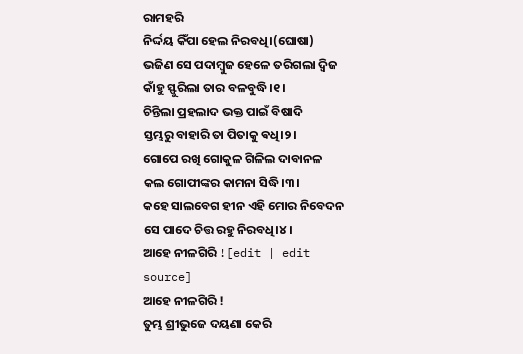ରାମହରି
ନିର୍ଦ୍ଦୟ କିଁପା ହେଲ ନିରବଧି।(ଘୋଷା)
ଭଜିଣ ସେ ପଦାମ୍ବୁଜ ହେଳେ ତରିଗଲା ଦ୍ଵିଜ
କାଁହୁ ସ୍ଫୁରିଲା ତାର ବଳବୁଦ୍ଧି।୧।
ଚିନ୍ତିଲା ପ୍ରହଲାଦ ଭକ୍ତ ପାଇଁ ବିଷାଦି
ସ୍ତମ୍ଭରୁ ବାହାରି ତା ପିତାକୁ ଵଧି।୨।
ଗୋପେ ରଖି ଗୋକୁଳ ଗିଳିଲ ଦାବାନଳ
କଲ ଗୋପୀଙ୍କର କାମନା ସିଦ୍ଧି।୩।
କହେ ସାଲବେଗ ହୀନ ଏହି ମୋର ନିବେଦନ
ସେ ପାଦେ ଚିତ୍ତ ରହୁ ନିରବଧି।୪।
ଆହେ ନୀଳଗିରି ![edit | edit source]
ଆହେ ନୀଳଗିରି !
ତୁମ୍ଭ ଶ୍ରୀଭୁଜେ ଦୟଣା କେରି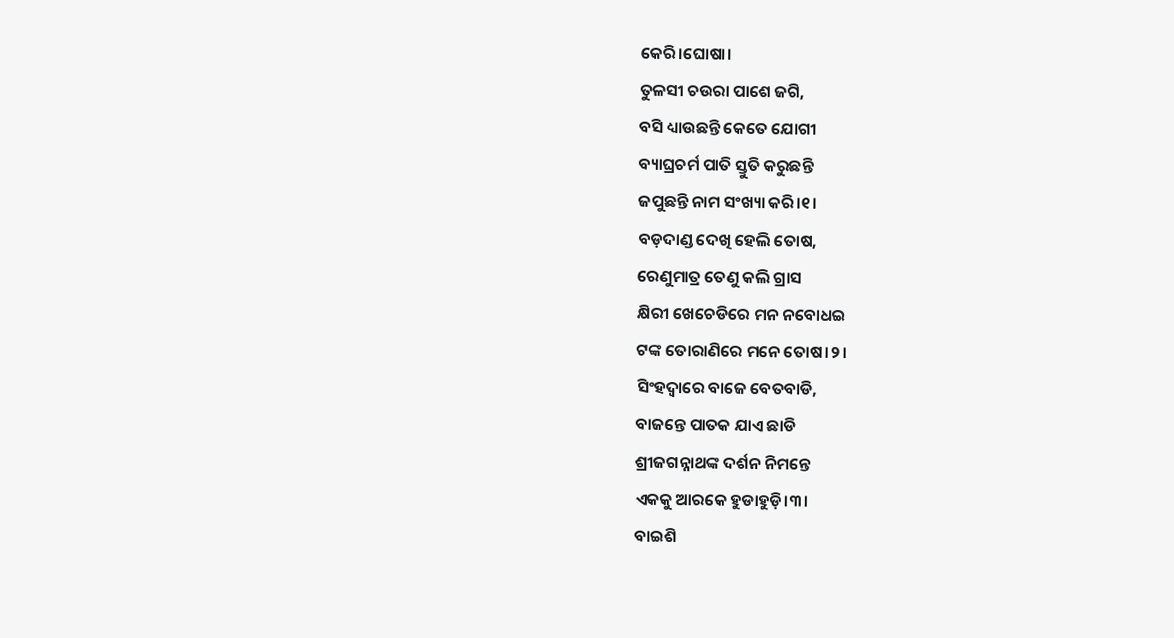କେରି।ଘୋଷା।
ତୁଳସୀ ଚଉରା ପାଶେ ଜଗି,
ବସି ଧ୍ୟାଉଛନ୍ତି କେତେ ଯୋଗୀ
ବ୍ୟାଘ୍ରଚର୍ମ ପାତି ସ୍ତୁତି କରୁଛନ୍ତି
ଜପୁଛନ୍ତି ନାମ ସଂଖ୍ୟା କରି।୧।
ବଡ଼ଦାଣ୍ଡ ଦେଖି ହେଲି ତୋଷ,
ରେଣୁମାତ୍ର ତେଣୁ କଲି ଗ୍ରାସ
କ୍ଷିରୀ ଖେଚେଡିରେ ମନ ନବୋଧଇ
ଟଙ୍କ ତୋରାଣିରେ ମନେ ତୋଷ।୨।
ସିଂହଦ୍ୱାରେ ବାଜେ ବେତବାଡି,
ବାଜନ୍ତେ ପାତକ ଯାଏ ଛାଡି
ଶ୍ରୀଜଗନ୍ନାଥଙ୍କ ଦର୍ଶନ ନିମନ୍ତେ
ଏକକୁ ଆରକେ ହୁଡାହୁଡ଼ି।୩।
ବାଇଶି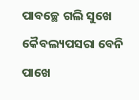ପାବଚ୍ଛେ ଗଲି ସୁଖେ
କୈବଲ୍ୟପସରା ବେନି ପାଖେ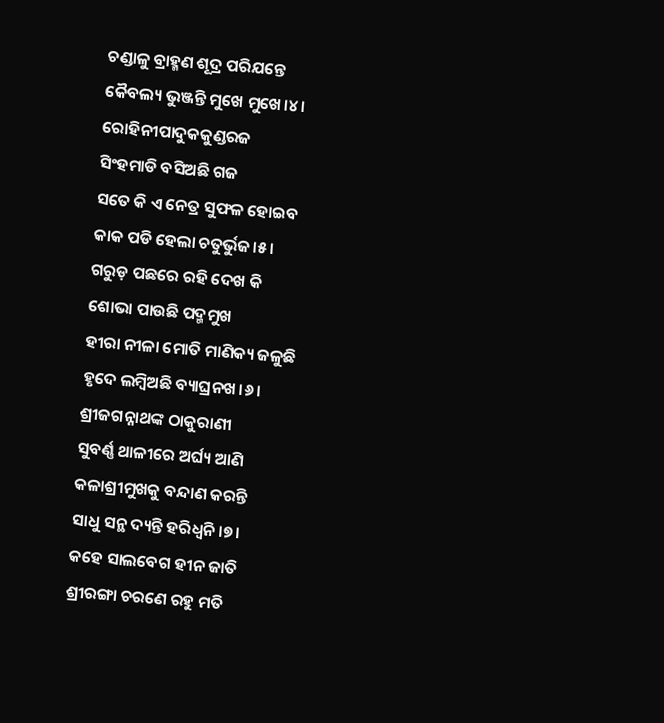ଚଣ୍ଡାଳୁ ବ୍ରାହ୍ମଣ ଶୂଦ୍ର ପରିଯନ୍ତେ
କୈବଲ୍ୟ ଭୁଞ୍ଜନ୍ତି ମୁଖେ ମୁଖେ।୪।
ରୋହିନୀପାଦୁକକୁଣ୍ଡରଜ
ସିଂହମାଡି ବସିଅଛି ଗଜ
ସତେ କି ଏ ନେତ୍ର ସୁଫଳ ହୋଇବ
କାକ ପଡି ହେଲା ଚତୁର୍ଭୁଜ।୫।
ଗରୁଡ଼ ପଛରେ ରହି ଦେଖ କି
ଶୋଭା ପାଉଛି ପଦ୍ମମୁଖ
ହୀରା ନୀଳା ମୋତି ମାଣିକ୍ୟ ଜଳୁଛି
ହୃଦେ ଲମ୍ବିଅଛି ବ୍ୟାଘ୍ରନଖ।୬।
ଶ୍ରୀଜଗନ୍ନାଥଙ୍କ ଠାକୁରାଣୀ
ସୁବର୍ଣ୍ଣ ଥାଳୀରେ ଅର୍ଘ୍ୟ ଆଣି
କଳାଶ୍ରୀମୁଖକୁ ବନ୍ଦାଣ କରନ୍ତି
ସାଧୁ ସନ୍ଥ ଦ୍ୟନ୍ତି ହରିଧ୍ୱନି।୭।
କହେ ସାଲବେଗ ହୀନ ଜାତି
ଶ୍ରୀରଙ୍ଗା ଚରଣେ ରହୁ ମତି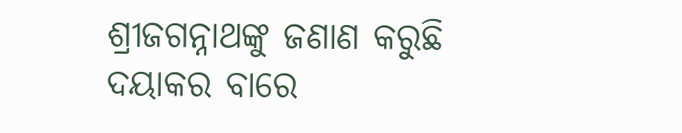ଶ୍ରୀଜଗନ୍ନାଥଙ୍କୁ ଜଣାଣ କରୁଛି
ଦୟାକର ବାରେ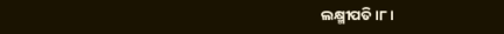ଲକ୍ଷ୍ମୀପତି।୮।